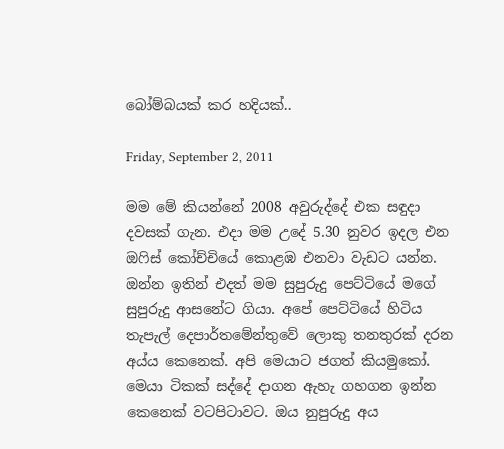බෝම්බයක් කර හදියක්..

Friday, September 2, 2011

මම මේ කියන්නේ 2008 අවුරුද්දේ එක සඳුදා දවසක් ගැන. එදා මම උදේ 5.30 නුවර ඉදල එන ඔෆිස් කෝච්චියේ කොළඹ එනවා වැඩට යන්න. ඔන්න ඉතින් එදත් මම සුපුරුදු පෙට්ටියේ මගේ සුපුරුදු ආසනේට ගියා. අපේ පෙට්ටියේ හිටිය තැපැල් දෙපාර්තමේන්තුවේ ලොකු තනතුරක් දරන අය්ය කෙනෙක්. අපි මෙයාට ජගත් කියමුකෝ. මෙයා ටිකක් සද්දේ දාගන ඇහැ ගහගන ඉන්න කෙනෙක් වටපිටාවට. ඔය නුපුරුදු අය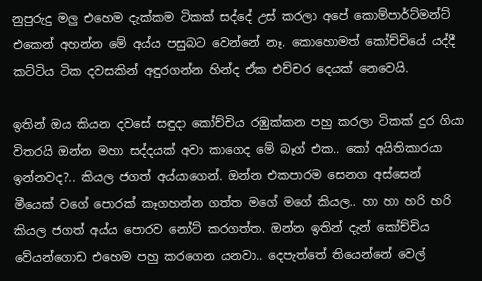නුපුරුදු මලු එහෙම දැක්කම ටිකක් සද්දේ උස් කරලා අපේ කොම්පාර්ට්මන්ට් එකෙන් අහන්න මේ අය්ය පසුබට වෙන්නේ නෑ. කොහොමත් කෝච්චියේ යද්දී කට්ටිය ටික දවසකින් අඳුරගන්න හින්ද ඒක එච්චර දෙයක් නෙවෙයි.

ඉතින් ඔය කියන දවසේ සඳුදා කෝච්චිය රඹුක්කන පහු කරලා ටිකක් දුර ගියා විතරයි ඔන්න මහා සද්දයක් අවා කාගෙද මේ බෑග් එක.. කෝ අයිතිකාරයා ඉන්නවද?.. කියල ජගත් අය්යාගෙන්. ඔන්න එකපාරම සෙනග අස්සෙන් මීයෙක් වගේ පොරක් කෑගහන්න ගත්ත මගේ මගේ කියල.. හා හා හරි හරි කියල ජගත් අය්ය පොරව නෝට් කරගත්ත. ඔන්න ඉතින් දැන් කෝච්චිය වේයන්ගොඩ එහෙම පහු කරගෙන යනවා.. දෙපැත්තේ තියෙන්නේ වෙල්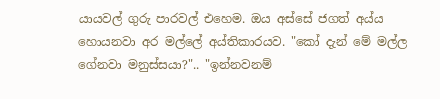යායවල් ගුරු පාරවල් එහෙම. ඔය අස්සේ ජගත් අය්ය හොයනවා අර මල්ලේ අය්තිකාරයව. "කෝ දැන් මේ මල්ල ගේනවා මනුස්සයා?".. "ඉන්නවනම්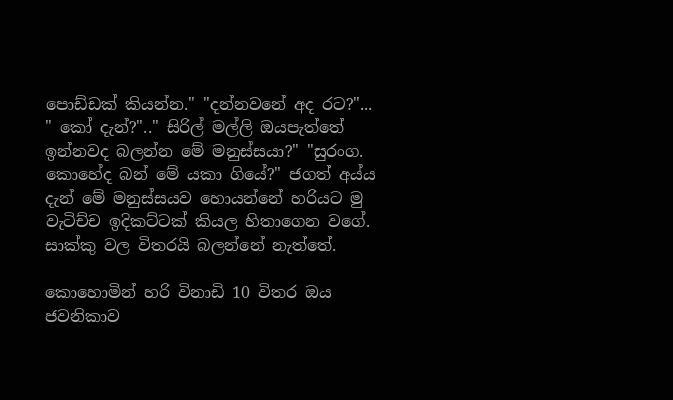පොඩ්ඩක් කියන්න." "දන්නවනේ අද රට?"... " කෝ දැන්?".." සිරිල් මල්ලි ඔයපැත්තේ ඉන්නවද බලන්න මේ මනුස්සයා?" "සුරංග. කොහේද බන් මේ යකා ගියේ?" ජගත් අය්ය දැන් මේ මනුස්සයව හොයන්නේ හරියට මු වැටිච්ච ඉදිකට්ටක් කියල හිතාගෙන වගේ. සාක්කු වල විතරයි බලන්නේ නැත්තේ.

කොහොමින් හරි විනාඩි 10 විතර ඔය ජවනිකාව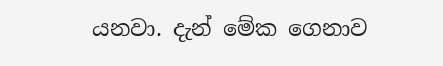යනවා. දැන් මේක ගෙනාව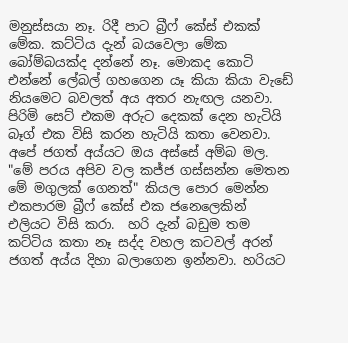මනුස්සයා නෑ. රිදී පාට බ්‍රීෆ් කේස් එකක් මේක. කට්ටිය දැන් බයවෙලා මේක බෝම්බයක්ද දන්නේ නෑ. මොකද කොටි එන්නේ ලේබල් ගහගෙන යෑ කියා කියා වැඩේ නියමෙට බවලත් අය අතර නැඟල යනවා. පිරිමි සෙට් එකම අරුට දෙකක් දෙන හැටියි බෑග් එක විසි කරන හැටියි කතා වෙනවා. අපේ ජගත් අය්යට ඔය අස්සේ අම්බ මල. "මේ පරය අපිව වල කජ්ජ ගස්සන්න මෙතන මේ මගුලක් ගෙනත්" කියල පොර මෙන්න එකපාරම බ්‍රීෆ් කේස් එක ජනෙලෙකින් එලියට විසි කරා.  හරි දැන් බඩුම තම කට්ටිය කතා නෑ සද්ද වහල කටවල් අරන් ජගත් අය්ය දිහා බලාගෙන ඉන්නවා. හරියට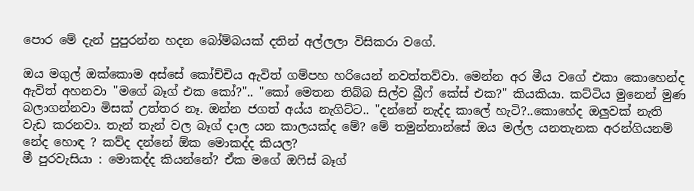පොර මේ දැන් පුපුරන්න හදන බෝම්බයක් දතින් අල්ලලා විසිකරා වගේ.

ඔය මගුල් ඔක්කොම අස්සේ කෝච්චිය ඇවිත් ගම්පහ හරියෙන් නවත්තව්වා. මෙන්න අර මීය වගේ එකා කොහෙන්ද ඇවිත් අහනවා "මගේ බෑග් එක කෝ?".. "කෝ මෙතන තිබ්බ සිල්ව බ්‍රීෆ් කේස් එක?" කියකියා. කට්ටිය මුනෙන් මුණ බලාගන්නවා මිසක් උත්තර නෑ. ඔන්න ජගත් අය්ය නැගිට්ට.. "දන්නේ නැද්ද කාලේ හැටි?..කොහේද ඔලුවක් නැති වැඩ කරනවා. තැන් තැන් වල බෑග් දාල යන කාලයක්ද මේ? මේ තමුන්නාන්සේ ඔය මල්ල යනතැනක අරන්ගියනම් නේද හොඳ ? කව්ද දන්නේ ඕක මොකද්ද කියල?
මී පුරවැසියා : මොකද්ද කියන්නේ? ඒක මගේ ඔෆිස් බෑග්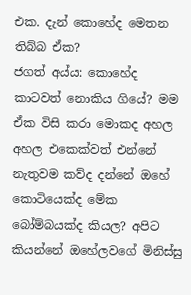එක. දැන් කොහේද මෙතන තිබ්බ ඒක?
ජගත් අය්ය: කොහේද කාටවත් නොකිය ගියේ? මම ඒක විසි කරා මොකද අහල අහල එකෙක්වත් එන්නේ නැතුවම කව්ද දන්නේ ඔහේ කොටියෙක්ද මේක බෝම්බයක්ද කියල? අපිට කියන්නේ ඔහේලවගේ මිනිස්සු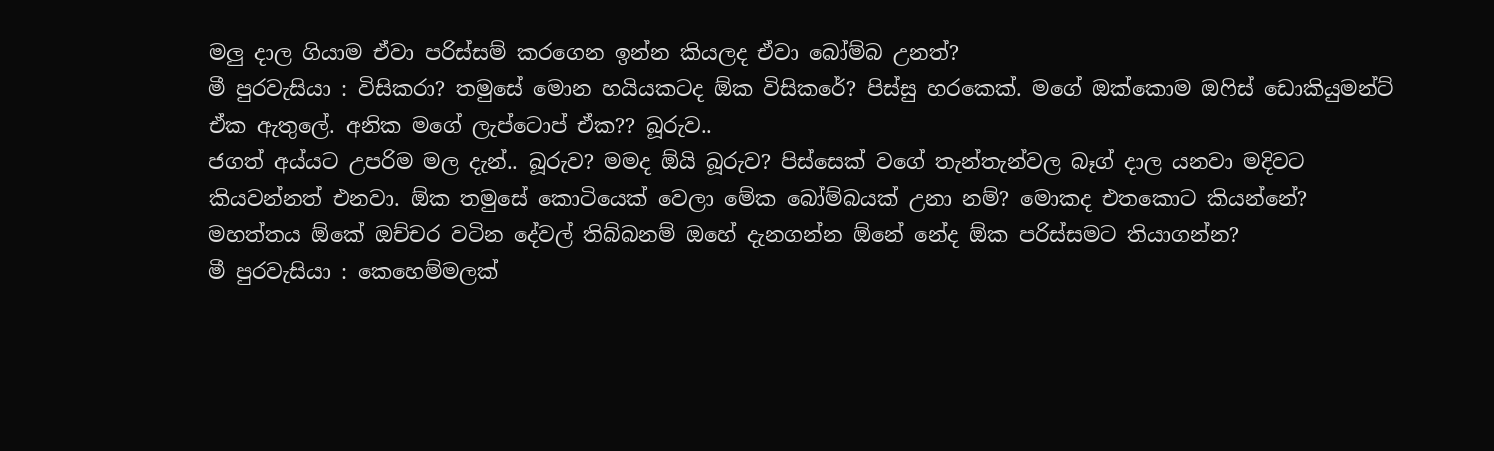මලු දාල ගියාම ඒවා පරිස්සම් කරගෙන ඉන්න කියලද ඒවා බෝම්බ උනත්?
මී පුරවැසියා : විසිකරා? තමුසේ මොන හයියකටද ඕක විසිකරේ? පිස්සු හරකෙක්. මගේ ඔක්කොම ඔෆිස් ඩොකියුමන්ට් ඒක ඇතුලේ. අනික මගේ ලැප්ටොප් ඒක?? බූරුව..
ජගත් අය්යට උපරිම මල දැන්.. බූරුව? මමද ඕයි බූරුව? පිස්සෙක් වගේ තැන්තැන්වල බෑග් දාල යනවා මදිවට කියවන්නත් එනවා. ඕක තමුසේ කොටියෙක් වෙලා මේක බෝම්බයක් උනා නම්? මොකද එතකොට කියන්නේ? මහත්තය ඕකේ ඔච්චර වටින දේවල් තිබ්බනම් ඔහේ දැනගන්න ඕනේ නේද ඕක පරිස්සමට තියාගන්න?
මී පුරවැසියා : කෙහෙම්මලක්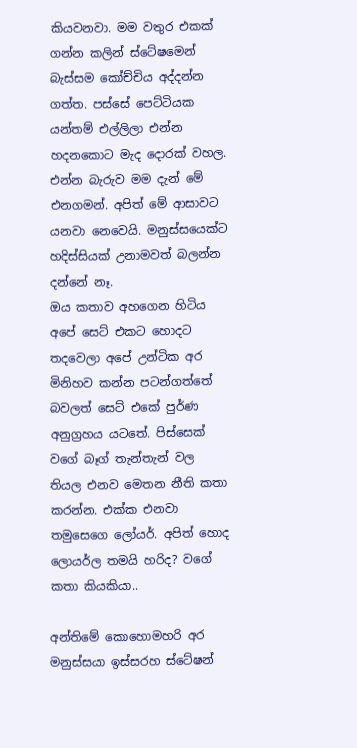කියවනවා. මම වතුර එකක් ගන්න කලින් ස්ටේෂමෙන් බැස්සම කෝච්චිය අද්දන්න ගත්ත. පස්සේ පෙට්ටියක යන්තම් එල්ලිලා එන්න හදනකොට මැද දොරක් වහල. එන්න බැරුව මම දැන් මේ එනගමන්. අපිත් මේ ආසාවට යනවා නෙවෙයි. මනුස්සයෙක්ට හදිස්සියක් උනාමවත් බලන්න දන්නේ නෑ.
ඔය කතාව අහගෙන හිටිය අපේ සෙට් එකට හොදට තදවෙලා අපේ උන්ටික අර මිනිහව කන්න පටන්ගත්තේ බවලත් සෙට් එකේ පුර්ණ අනුග්‍රහය යටතේ. පිස්සෙක් වගේ බෑග් තැන්තැන් වල තියල එනව මෙතන නීති කතා කරන්න. එක්ක එනවා තමුසෙගෙ ලෝයර්. අපිත් හොද ලොයර්ල තමයි හරිද? වගේ කතා කියකියා..

අන්තිමේ කොහොමහරි අර මනුස්සයා ඉස්සරහ ස්ටේෂන්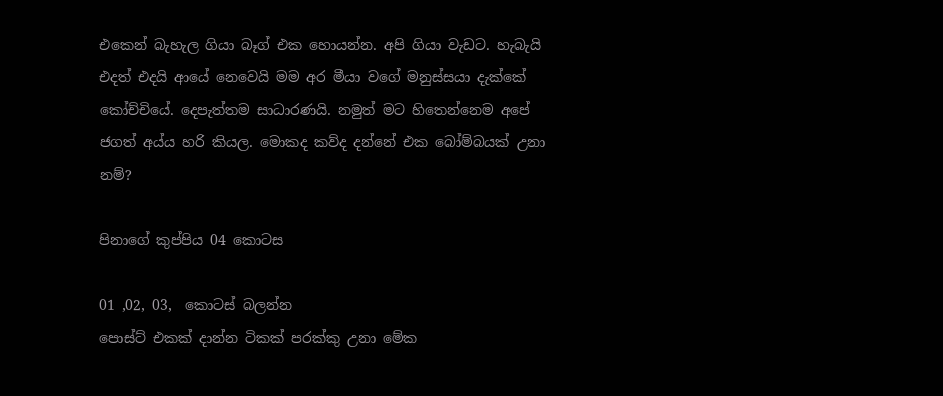එකෙන් බැහැල ගියා බෑග් එක හොයන්න. අපි ගියා වැඩට. හැබැයි එදත් එදයි ආයේ නෙවෙයි මම අර මීයා වගේ මනුස්සයා දැක්කේ කෝච්චියේ. දෙපැත්තම සාධාරණයි. නමුත් මට හිතෙන්නෙම අපේ ජගත් අය්ය හරි කියල. මොකද කව්ද දන්නේ එක බෝම්බයක් උනා නම්?

පිනාගේ කුප්පිය 04 කොටස

01 ,02, 03,  කොටස් බලන්න
පොස්ට් එකක් දාන්න ටිකක් පරක්කු උනා මේක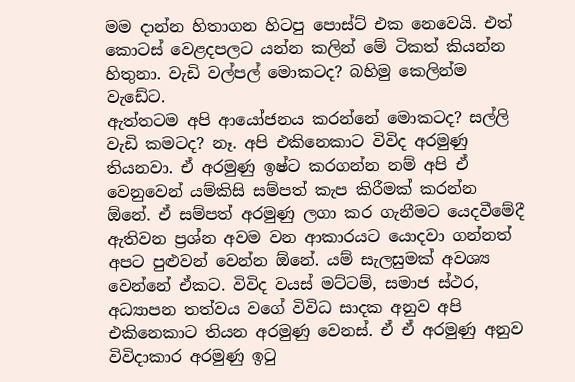මම දාන්න හිතාගන හිටපු පොස්ට් එක නෙවෙයි. එත් කොටස් වෙළදපලට යන්න කලින් මේ ටිකත් කියන්න හිතුනා. වැඩි වල්පල් මොකටද? බහිමු කෙලින්ම වැඩේට.
ඇත්තටම අපි ආයෝජනය කරන්නේ මොකටද? සල්ලි වැඩි කමටද? නෑ. අපි එකිනෙකාට විවිද අරමුණු තියනවා. ඒ අරමුණු ඉෂ්ට කරගන්න නම් අපි ඒ වෙනුවෙන් යම්කිසි සම්පත් කැප කිරීමක් කරන්න ඕනේ. ඒ සම්පත් අරමුණු ලගා කර ගැනීමට යෙදවීමේදී ඇතිවන ප්‍රශ්න අවම වන ආකාරයට යොදවා ගන්නත් අපට පුළුවන් වෙන්න ඕනේ. යම් සැලසුමක් අවශ්‍ය වෙන්නේ ඒකට. විවිද වයස් මට්ටම්, සමාජ ස්ථර, අධ්‍යාපන තත්වය වගේ විවිධ සාදක අනුව අපි එකිනෙකාට තියන අරමුණු වෙනස්. ඒ ඒ අරමුණු අනුව විවිදාකාර අරමුණු ඉටු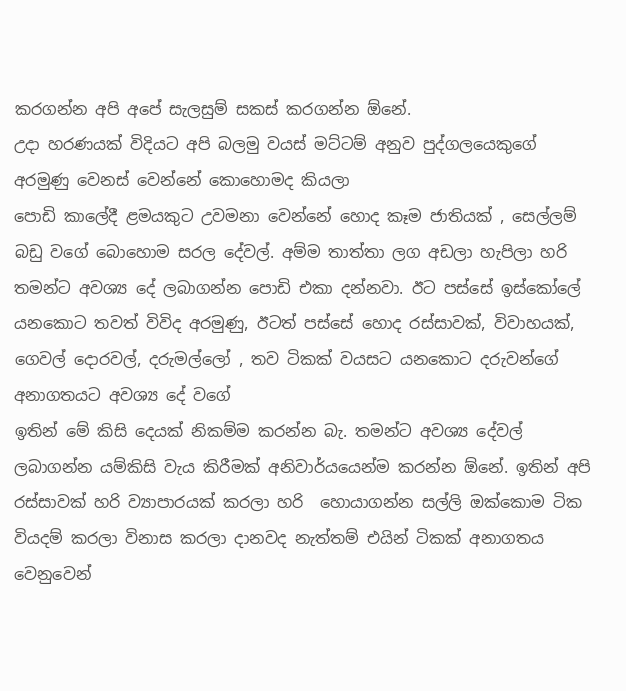කරගන්න අපි අපේ සැලසුම් සකස් කරගන්න ඕනේ.
උදා හරණයක් විදියට අපි බලමු වයස් මට්ටම් අනුව පුද්ගලයෙකුගේ අරමුණු වෙනස් වෙන්නේ කොහොමද කියලා
පොඩි කාලේදී ළමයකුට උවමනා වෙන්නේ හොද කෑම ජාතියක් , සෙල්ලම් බඩු වගේ බොහොම සරල දේවල්. අම්ම තාත්තා ලග අඩලා හැපිලා හරි තමන්ට අවශ්‍ය දේ ලබාගන්න පොඩි එකා දන්නවා. ඊට පස්සේ ඉස්කෝලේ යනකොට තවත් විවිද අරමුණු, ඊටත් පස්සේ හොද රස්සාවක්, විවාහයක්, ගෙවල් දොරවල්, දරුමල්ලෝ , තව ටිකක් වයසට යනකොට දරුවන්ගේ අනාගතයට අවශ්‍ය දේ වගේ
ඉතින් මේ කිසි දෙයක් නිකම්ම කරන්න බැ. තමන්ට අවශ්‍ය දේවල් ලබාගන්න යම්කිසි වැය කිරීමක් අනිවාර්යයෙන්ම කරන්න ඕනේ. ඉතින් අපි රස්සාවක් හරි ව්‍යාපාරයක් කරලා හරි  හොයාගන්න සල්ලි ඔක්කොම ටික වියදම් කරලා විනාස කරලා දානවද නැත්තම් එයින් ටිකක් අනාගතය වෙනුවෙන්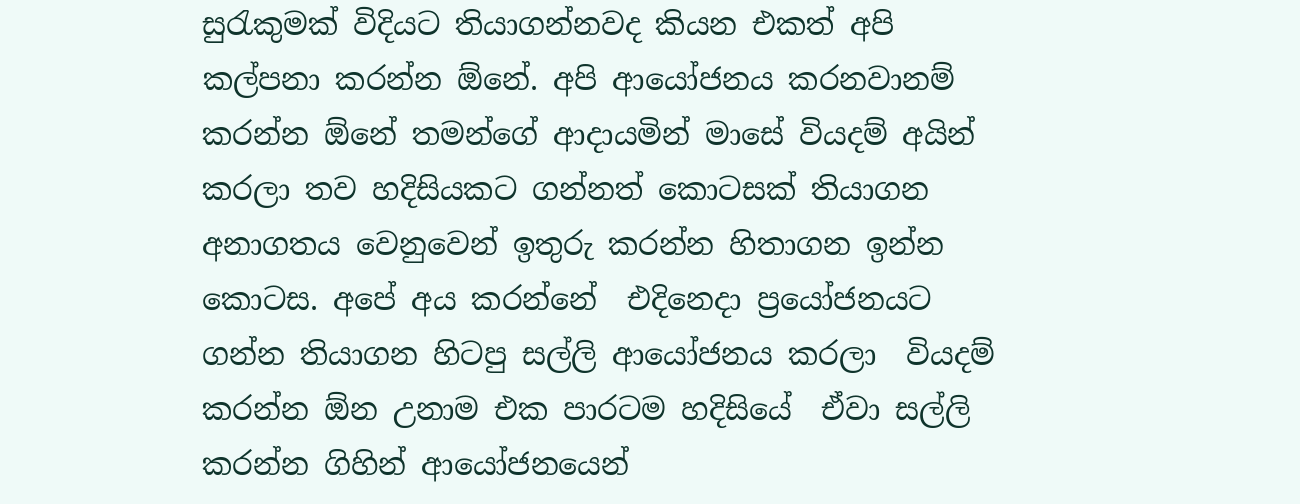සුරැකුමක් විදියට තියාගන්නවද කියන එකත් අපි කල්පනා කරන්න ඕනේ. අපි ආයෝජනය කරනවානම් කරන්න ඕනේ තමන්ගේ ආදායමින් මාසේ වියදම් අයින් කරලා තව හදිසියකට ගන්නත් කොටසක් තියාගන අනාගතය වෙනුවෙන් ඉතුරු කරන්න හිතාගන ඉන්න කොටස. අපේ අය කරන්නේ  එදිනෙදා ප්‍රයෝජනයට ගන්න තියාගන හිටපු සල්ලි ආයෝජනය කරලා  වියදම් කරන්න ඕන උනාම එක පාරටම හදිසියේ  ඒවා සල්ලි කරන්න ගිහින් ආයෝජනයෙන්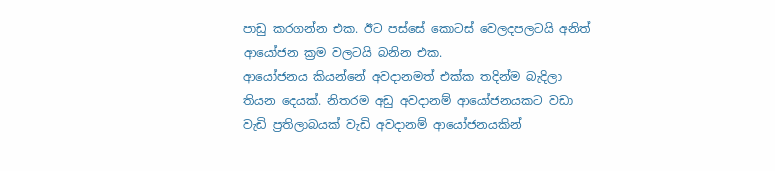පාඩු කරගන්න එක. ඊට පස්සේ කොටස් වෙලදපලටයි අනිත් ආයෝජන ක්‍රම වලටයි බනින එක.
ආයෝජනය කියන්නේ අවදානමත් එක්ක තදින්ම බැදිලා තියන දෙයක්. නිතරම අඩු අවදානම් ආයෝජනයකට වඩා වැඩි ප්‍රතිලාබයක් වැඩි අවදානම් ආයෝජනයකින්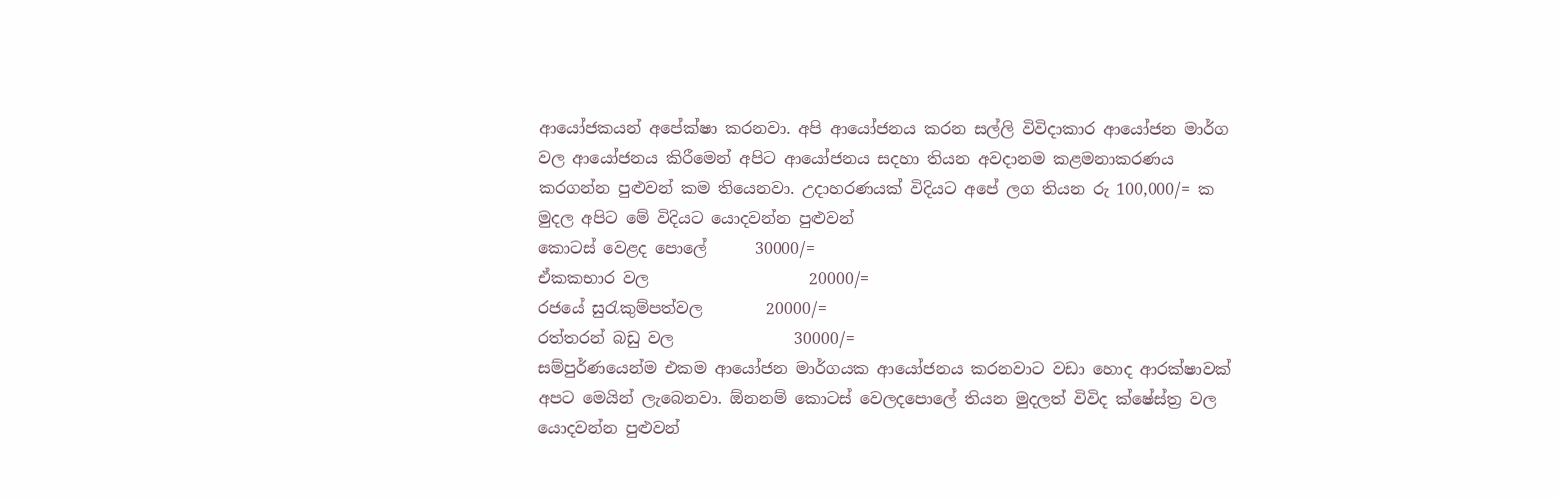ආයෝජකයන් අපේක්ෂා කරනවා. අපි ආයෝජනය කරන සල්ලි විවිදාකාර ආයෝජන මාර්ග වල ආයෝජනය කිරීමෙන් අපිට ආයෝජනය සදහා තියන අවදානම කළමනාකරණය කරගන්න පුළුවන් කම තියෙනවා. උදාහරණයක් විදියට අපේ ලග තියන රු 100,000/= ක මුදල අපිට මේ විදියට යොදවන්න පුළුවන්
කොටස් වෙළද පොලේ      30000/=
ඒකකභාර වල                    20000/=
රජයේ සුරැකුම්පත්වල        20000/=
රත්තරන් බඩු වල               30000/=
සම්පුර්ණයෙන්ම එකම ආයෝජන මාර්ගයක ආයෝජනය කරනවාට වඩා හොද ආරක්ෂාවක් අපට මෙයින් ලැබෙනවා. ඕනනම් කොටස් වෙලදපොලේ තියන මුදලත් විවිද ක්ෂේස්ත්‍ර වල යොදවන්න පුළුවන්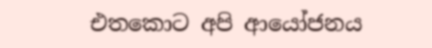එතකොට අපි ආයෝජනය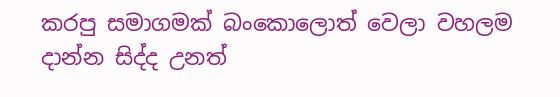කරපු සමාගමක් බංකොලොත් වෙලා වහලම දාන්න සිද්ද උනත්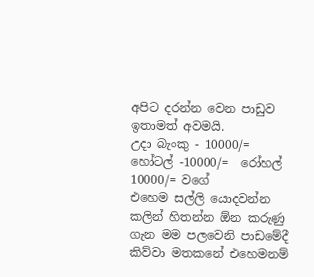අපිට දරන්න වෙන පාඩුව ඉතාමත් අවමයි.
උදා බැංකු - 10000/= හෝටල් -10000/=  රෝහල් 10000/= වගේ
එහෙම සල්ලි යොදවන්න කලින් හිතන්න ඕන කරුණු ගැන මම පලවෙනි පාඩමේදී  කිව්වා මතකනේ එහෙමනම්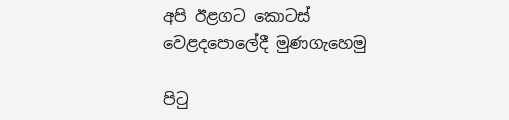අපි ඊළගට කොටස් වෙළදපොලේදී මුණගැහෙමු

පි‍ටු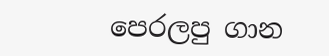පෙරලපු ගාන